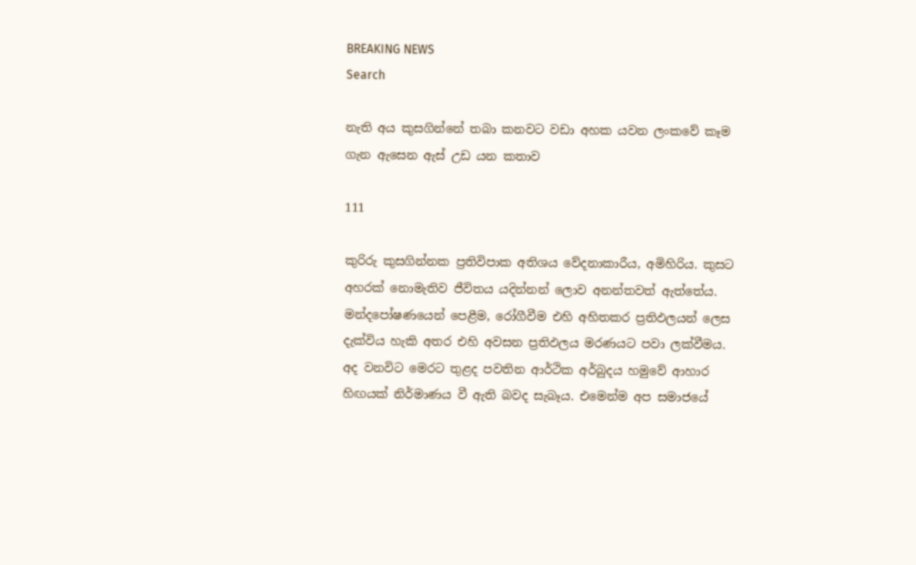BREAKING NEWS
Search

නැති අය කුසගින්නේ තබා කනවට වඩා අහක යවන ලංකවේ කෑම ගැන ඇසෙන ඇස් උඩ යන කතාව

111

කුරිරු කුසගින්නක ප්‍රතිවිපාක අතිශය වේදනාකාරීය, අමිහිරිය. කුසට අහරක් නොමැතිව ජීවිතය යදින්නන් ලොව අනන්තවත් ඇත්තේය. මන්දපෝෂණයෙන් පෙළීම, රෝගීවීම එහි අහිතකර ප්‍රතිඵලයන් ලෙස දැක්විය හැකි අතර එහි අවසන ප්‍රතිඵලය මරණයට පවා ලක්වීමය. අද වනවිට මෙරට තුළද පවතින ආර්ථික අර්බුදය හමුවේ ආහාර හිඟයක් නිර්මාණය වී ඇති බවද සැබෑය. එමෙන්ම අප සමාජයේ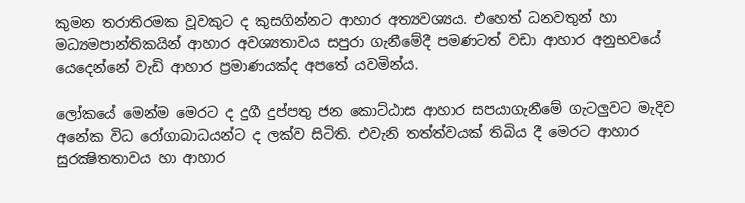කුමන තරාතිරමක වූවකුට ද කුසගින්නට ආහාර අත්‍යවශ්‍යය. එහෙත් ධනවතුන් හා මධ්‍යමපාන්තිකයින් ආහාර අවශ්‍යතාවය සපුරා ගැනීමේදී පමණටත් වඩා ආහාර අනුභවයේ යෙදෙන්නේ වැඩි ආහාර ප්‍රමාණයක්ද අපතේ යවමින්ය.

ලෝකයේ මෙන්ම මෙරට ද දුගී දුප්පතු ජන කොට්ඨාස ආහාර සපයාගැනීමේ ගැටලුවට මැදිව අනේක විධ රෝගාබාධයන්ට ද ලක්ව සිටිති. එවැනි තත්ත්වයක් තිබිය දී මෙරට ආහාර සුරක්‍ෂිතතාවය හා ආහාර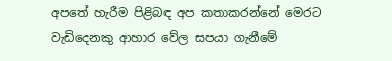අපතේ හැරීම පිළිබඳ අප කතාකරන්නේ මෙරට වැඩිදෙනකු ආහාර වේල සපයා ගැනීමේ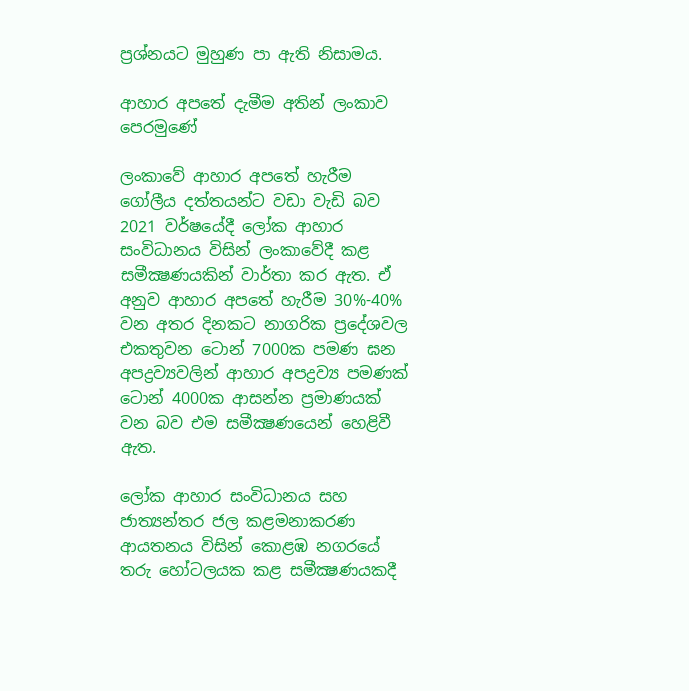ප්‍රශ්නයට මුහුණ පා ඇති නිසාමය.

ආහාර අපතේ දැමීම අතින් ලංකාව පෙරමුණේ

ලංකාවේ ආහාර අපතේ හැරීම ගෝලීය දත්තයන්ට වඩා වැඩි බව 2021 වර්ෂයේදී ලෝක ආහාර සංවිධානය විසින් ලංකාවේදී කළ සමීක්‍ෂණයකින් වාර්තා කර ඇත. ඒ අනුව ආහාර අපතේ හැරීම 30%-40% වන අතර දිනකට නාගරික ප්‍රදේශවල එකතුවන ටොන් 7000ක පමණ ඝන අපද්‍රව්‍යවලින් ආහාර අපද්‍රව්‍ය පමණක් ටොන් 4000ක ආසන්න ප්‍රමාණයක් වන බව එම සමීක්‍ෂණයෙන් හෙළිවී ඇත.

ලෝක ආහාර සංවිධානය සහ ජාත්‍යන්තර ජල කළමනාකරණ ආයතනය විසින් කොළඹ නගරයේ තරු හෝටලයක කළ සමීක්‍ෂණයකදී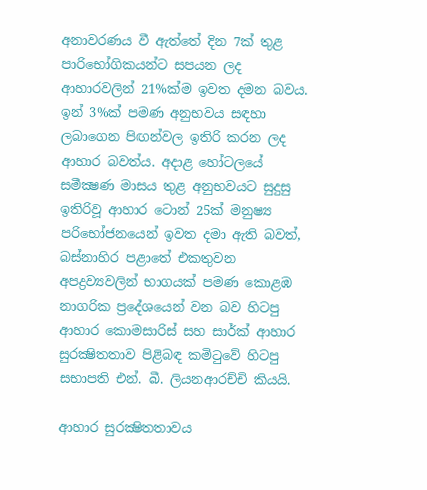අනාවරණය වී ඇත්තේ දින 7ක් තුළ පාරිභෝගිකයන්ට සපයන ලද ආහාරවලින් 21%ක්ම ඉවත දමන බවය. ඉන් 3%ක් පමණ අනුභවය සඳහා ලබාගෙන පිඟන්වල ඉතිරි කරන ලද ආහාර බවත්ය. අදාළ හෝටලයේ සමීක්‍ෂණ මාසය තුළ අනුභවයට සුදුසු ඉතිරිවූ ආහාර ටොන් 25ක් මනුෂ්‍ය පරිභෝජනයෙන් ඉවත දමා ඇති බවත්, බස්නාහිර පළාතේ එකතුවන අපද්‍රව්‍යවලින් භාගයක් පමණ කොළඹ නාගරික ප්‍රදේශයෙන් වන බව හිටපු ආහාර කොමසාරිස් සහ සාර්ක් ආහාර සුරක්‍ෂිතතාව පිළිබඳ කමිටුවේ හිටපු සභාපති එන්. බී. ලියනආරච්චි කියයි.

ආහාර සුරක්‍ෂිතතාවය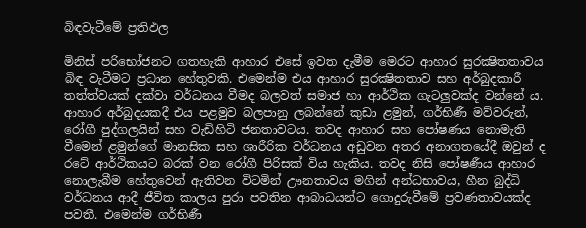බිඳවැටීමේ ප්‍රතිඵල

මිනිස් පරිභෝජනට ගතහැකි ආහාර එසේ ඉවත දැමීම මෙරට ආහාර සුරක්‍ෂිතතාවය බිඳ වැටීමට ප්‍රධාන හේතුවකි. එමෙන්ම එය ආහාර සුරක්‍ෂිතතාව සහ අර්බුදකාරී තත්ත්වයක් දක්වා වර්ධනය වීමද බලවත් සමාජ හා ආර්ථික ගැටලුවක්ද වන්නේ ය. ආහාර අර්බුදයකදී එය පළමුව බලපානු ලබන්නේ කුඩා ළමුන්, ගර්භිණී මව්වරුන්, රෝගී පුද්ගලයින් සහ වැඩිහිටි ජනතාවටය. තවද ආහාර සහ පෝෂණය නොමැති වීමෙන් ළමුන්ගේ මානසික සහ ශාරීරික වර්ධනය අඩුවන අතර අනාගතයේදී ඔවුන් ද රටේ ආර්ථිකයට බරක් වන රෝගී පිරිසක් විය හැකිය. තවද නිසි පෝෂණීය ආහාර නොලැබීම හේතුවෙන් ඇතිවන විටමින් ඌනතාවය මගින් අන්ධභාවය, හීන බුද්ධි වර්ධනය ආදී ජීවිත කාලය පුරා පවතින ආබාධයන්ට ගොදුරුවීමේ ප්‍රවණතාවයක්ද පවතී. එමෙන්ම ගර්භිණී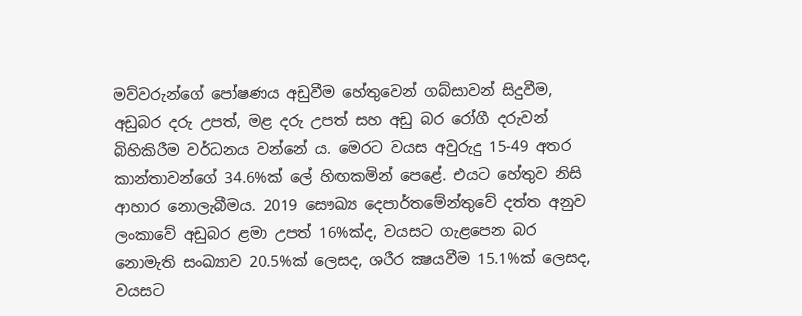මව්වරුන්ගේ පෝෂණය අඩුවීම හේතුවෙන් ගබ්සාවන් සිදුවීම, අඩුබර දරු උපත්, මළ දරු උපත් සහ අඩු බර රෝගී දරුවන් බිහිකිරීම වර්ධනය වන්නේ ය. මෙරට වයස අවුරුදු 15-49 අතර කාන්තාවන්ගේ 34.6%ක් ලේ හිඟකමින් පෙළේ. එයට හේතුව නිසි ආහාර නොලැබීමය. 2019 සෞඛ්‍ය දෙපාර්තමේන්තුවේ දත්ත අනුව ලංකාවේ අඩුබර ළමා උපත් 16%ක්ද, වයසට ගැළපෙන බර නොමැති සංඛ්‍යාව 20.5%ක් ලෙසද, ශරීර ක්‍ෂයවීම 15.1%ක් ලෙසද, වයසට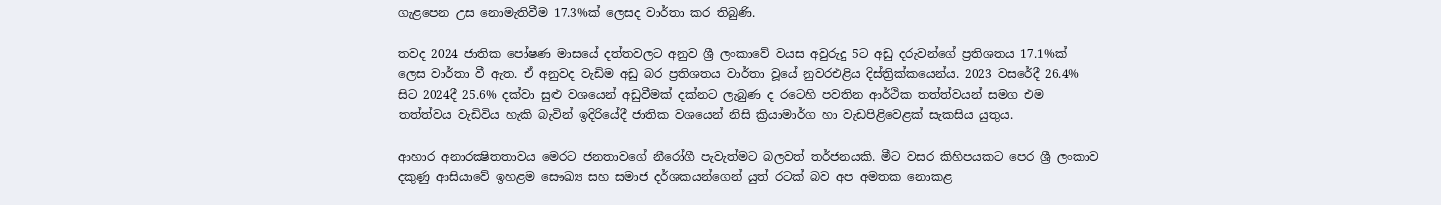ගැළපෙන උස නොමැතිවීම 17.3%ක් ලෙසද වාර්තා කර තිබුණි.

තවද 2024 ජාතික පෝෂණ මාසයේ දත්තවලට අනුව ශ්‍රී ලංකාවේ වයස අවුරුදු 5ට අඩු දරුවන්ගේ ප්‍රතිශතය 17.1%ක් ලෙස වාර්තා වී ඇත. ඒ අනුවද වැඩිම අඩු බර ප්‍රතිශතය වාර්තා වූයේ නුවරඑළිය දිස්ත්‍රික්කයෙන්ය. 2023 වසරේදී 26.4% සිට 2024දී 25.6% දක්වා සුළු වශයෙන් අඩුවීමක් දක්නට ලැබුණ ද රටෙහි පවතින ආර්ථික තත්ත්වයන් සමග එම තත්ත්වය වැඩිවිය හැකි බැවින් ඉදිරියේදී ජාතික වශයෙන් නිසි ක්‍රියාමාර්ග හා වැඩපිළිවෙළක් සැකසිය යුතුය.

ආහාර අනාරක්‍ෂිතතාවය මෙරට ජනතාවගේ නීරෝගී පැවැත්මට බලවත් තර්ජනයකි. මීට වසර කිහිපයකට පෙර ශ්‍රී ලංකාව දකුණු ආසියාවේ ඉහළම සෞඛ්‍ය සහ සමාජ දර්ශකයන්ගෙන් යුත් රටක් බව අප අමතක නොකළ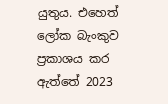යුතුය. එහෙත් ලෝක බැංකුව ප්‍රකාශය කර ඇත්තේ 2023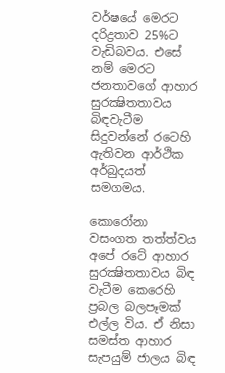වර්ෂයේ මෙරට දරිද්‍රතාව 25%ට වැඩිබවය. එසේ නම් මෙරට ජනතාවගේ ආහාර සුරක්‍ෂිතතාවය බිඳවැටීම සිදුවන්නේ රටෙහි ඇතිවන ආර්ථික අර්බුදයත් සමගමය.

කොරෝනා වසංගත තත්ත්වය අපේ රටේ ආහාර සුරක්‍ෂිතතාවය බිඳ වැටීම කෙරෙහි ප්‍රබල බලපෑමක් එල්ල විය. ඒ නිසා සමස්ත ආහාර සැපයුම් ජාලය බිඳ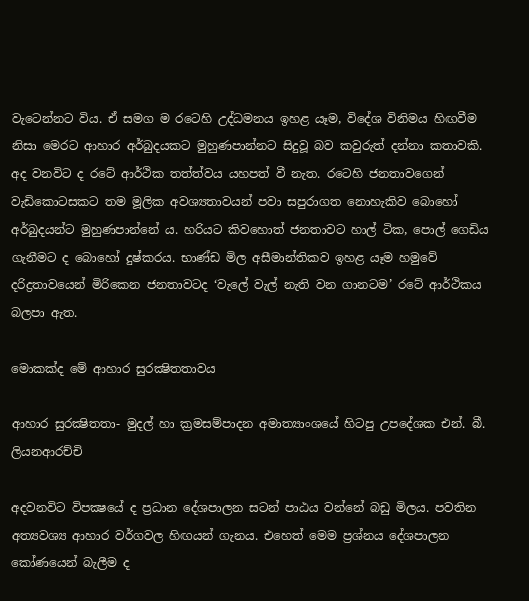වැටෙන්නට විය. ඒ සමග ම රටෙහි උද්ධමනය ඉහළ යෑම, විදේශ විනිමය හිඟවීම නිසා මෙරට ආහාර අර්බුදයකට මුහුණපාන්නට සිදුවූ බව කවුරුත් දන්නා කතාවකි. අද වනවිට ද රටේ ආර්ථික තත්ත්වය යහපත් වී නැත. රටෙහි ජනතාවගෙන් වැඩිකොටසකට තම මූලික අවශ්‍යතාවයන් පවා සපුරාගත නොහැකිව බොහෝ අර්බුදයන්ට මුහුණපාන්නේ ය. හරියට කිවහොත් ජනතාවට හාල් ටික, පොල් ගෙඩිය ගැනීමට ද බොහෝ දුෂ්කරය. භාණ්ඩ මිල අසීමාන්තිකව ඉහළ යෑම හමුවේ දරිද්‍රතාවයෙන් මිරිකෙන ජනතාවටද ‘වැලේ වැල් නැති වන ගානටම’ රටේ ආර්ථිකය බලපා ඇත.

මොකක්ද මේ ආහාර සුරක්‍ෂිතතාවය

ආහාර සුරක්‍ෂිතතා- මුදල් හා ක්‍රමසම්පාදන අමාත්‍යාංශයේ හිටපු උපදේශක එන්. බී. ලියනආරච්චි

අදවනවිට විපක්‍ෂයේ ද ප්‍රධාන දේශපාලන සටන් පාඨය වන්නේ බඩු මිලය. පවතින අත්‍යවශ්‍ය ආහාර වර්ගවල හිඟයන් ගැනය. එහෙත් මෙම ප්‍රශ්නය දේශපාලන කෝණයෙන් බැලීම ද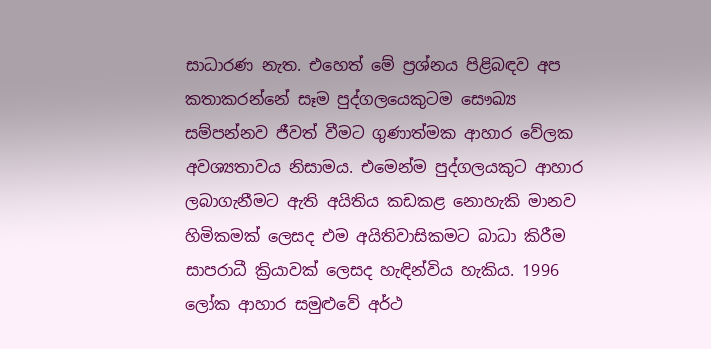සාධාරණ නැත. එහෙත් මේ ප්‍රශ්නය පිළිබඳව අප කතාකරන්නේ සෑම පුද්ගලයෙකුටම සෞඛ්‍ය සම්පන්නව ජීවත් වීමට ගුණාත්මක ආහාර වේලක අවශ්‍යතාවය නිසාමය. එමෙන්ම පුද්ගලයකුට ආහාර ලබාගැනීමට ඇති අයිතිය කඩකළ නොහැකි මානව හිමිකමක් ලෙසද එම අයිතිවාසිකමට බාධා කිරීම සාපරාධී ක්‍රියාවක් ලෙසද හැඳින්විය හැකිය. 1996 ලෝක ආහාර සමුළුවේ අර්ථ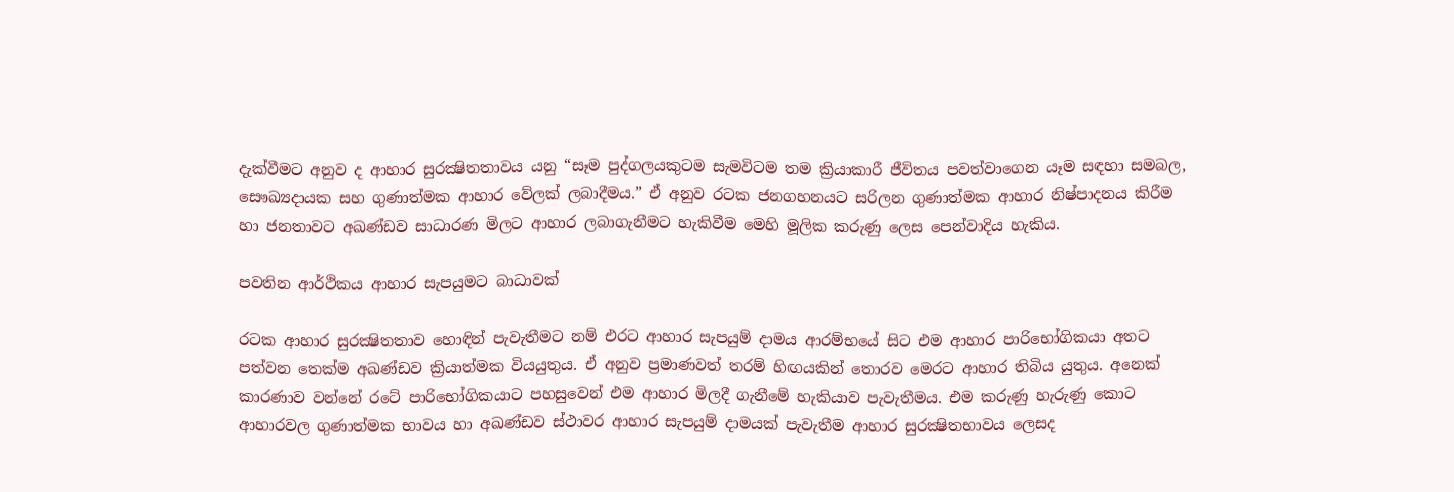දැක්වීමට අනුව ද ආහාර සුරක්‍ෂිතතාවය යනු “සෑම පුද්ගලයකුටම සැමවිටම තම ක්‍රියාකාරී ජීවිතය පවත්වාගෙන යෑම සඳහා සමබල, සෞඛ්‍යදායක සහ ගුණාත්මක ආහාර වේලක් ලබාදීමය.” ඒ අනුව රටක ජනගහනයට සරිලන ගුණාත්මක ආහාර නිෂ්පාදනය කිරීම හා ජනතාවට අඛණ්ඩව සාධාරණ මිලට ආහාර ලබාගැනීමට හැකිවීම මෙහි මූලික කරුණු ලෙස පෙන්වාදිය හැකිය.

පවතින ආර්ථිකය ආහාර සැපයුමට බාධාවක්

රටක ආහාර සුරක්‍ෂිතතාව හොඳින් පැවැතීමට නම් එරට ආහාර සැපයුම් දාමය ආරම්භයේ සිට එම ආහාර පාරිභෝගිකයා අතට පත්වන තෙක්ම අඛණ්ඩව ක්‍රියාත්මක වියයුතුය. ඒ අනුව ප්‍රමාණවත් තරම් හිඟයකින් තොරව මෙරට ආහාර තිබිය යුතුය. අනෙක් කාරණාව වන්නේ රටේ පාරිභෝගිකයාට පහසුවෙන් එම ආහාර මිලදී ගැනීමේ හැකියාව පැවැතීමය. එම කරුණු හැරුණු කොට ආහාරවල ගුණාත්මක භාවය හා අඛණ්ඩව ස්ථාවර ආහාර සැපයුම් දාමයක් පැවැතීම ආහාර සුරක්‍ෂිතභාවය ලෙසද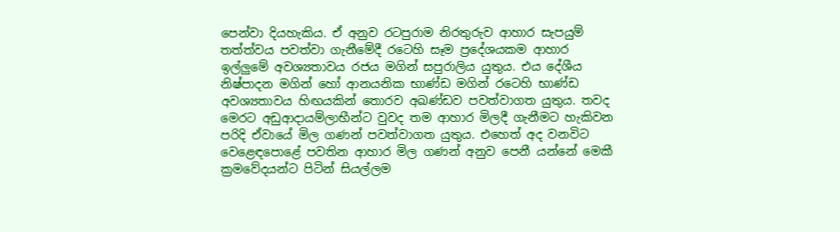පෙන්වා දියහැකිය. ඒ අනුව රටපුරාම නිරතුරුව ආහාර සැපයුම් තත්ත්වය පවත්වා ගැනීමේදී රටෙහි සෑම ප්‍රදේශයකම ආහාර ඉල්ලුමේ අවශ්‍යතාවය රජය මගින් සපුරාලිය යුතුය. එය දේශීය නිෂ්පාදන මගින් හෝ ආනයනික භාණ්ඩ මගින් රටෙහි භාණ්ඩ අවශ්‍යතාවය හිඟයකින් තොරව අඛණ්ඩව පවත්වාගත යුතුය. තවද මෙරට අඩුආදායම්ලාභීන්ට වුවද තම ආහාර මිලදී ගැනීමට හැකිවන පරිදි ඒවායේ මිල ගණන් පවත්වාගත යුතුය. එහෙත් අද වනවිට වෙළෙඳපොළේ පවතින ආහාර මිල ගණන් අනුව පෙනී යන්නේ මෙකී ක්‍රමවේදයන්ට පිටින් සියල්ලම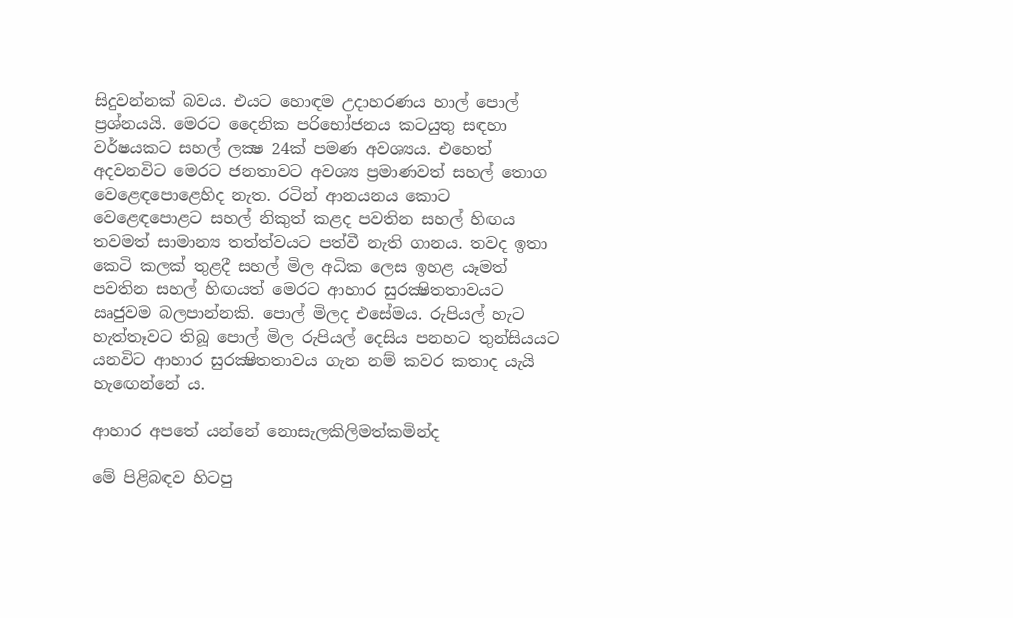සිදුවන්නක් බවය. එයට හොඳම උදාහරණය හාල් පොල් ප්‍රශ්නයයි. මෙරට දෛනික පරිභෝජනය කටයුතු සඳහා වර්ෂයකට සහල් ලක්‍ෂ 24ක් පමණ අවශ්‍යය. එහෙත් අදවනවිට මෙරට ජනතාවට අවශ්‍ය ප්‍රමාණවත් සහල් තොග වෙළෙඳපොළෙහිද නැත. රටින් ආනයනය කොට වෙළෙඳපොළට සහල් නිකුත් කළද පවතින සහල් හිඟය තවමත් සාමාන්‍ය තත්ත්වයට පත්වී නැති ගානය. තවද ඉතා කෙටි කලක් තුළදී සහල් මිල අධික ලෙස ඉහළ යෑමත් පවතින සහල් හිඟයත් මෙරට ආහාර සුරක්‍ෂිතතාවයට ඍජුවම බලපාන්නකි. පොල් මිලද එසේමය. රුපියල් හැට හැත්තෑවට තිබූ පොල් මිල රුපියල් දෙසිය පනහට තුන්සියයට යනවිට ආහාර සුරක්‍ෂිතතාවය ගැන නම් කවර කතාද යැයි හැඟෙන්නේ ය.

ආහාර අපතේ යන්නේ නොසැලකිලිමත්කමින්ද

මේ පිළිබඳව හිටපු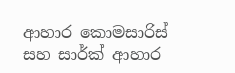ආහාර කොමසාරිස් සහ සාර්ක් ආහාර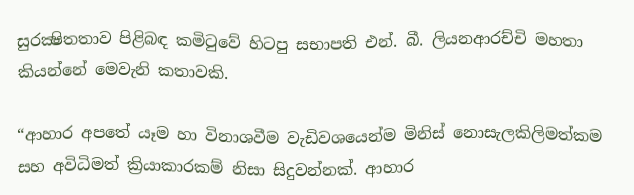සුරක්‍ෂිතතාව පිළිබඳ කමිටුවේ හිටපු සභාපති එන්. බී. ලියනආරච්චි මහතා කියන්නේ මෙවැනි කතාවකි.

“ආහාර අපතේ යෑම හා විනාශවීම වැඩිවශයෙන්ම මිනිස් නොසැලකිලිමත්කම සහ අවිධිමත් ක්‍රියාකාරකම් නිසා සිදුවන්නක්. ආහාර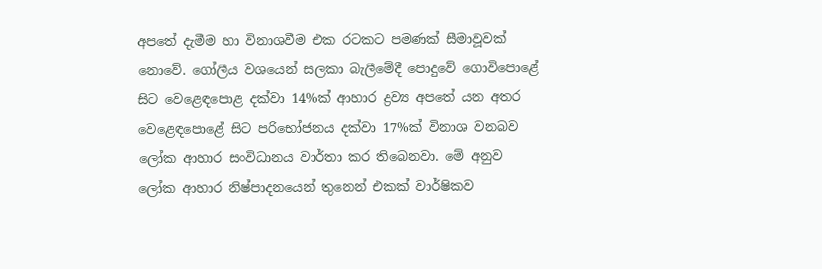අපතේ දැමීම හා විනාශවීම එක රටකට පමණක් සීමාවූවක් නොවේ. ගෝලීය වශයෙන් සලකා බැලීමේදී පොදුවේ ගොවිපොළේ සිට වෙළෙඳපොළ දක්වා 14%ක් ආහාර ද්‍රව්‍ය අපතේ යන අතර වෙළෙඳපොළේ සිට පරිභෝජනය දක්වා 17%ක් විනාශ වනබව ලෝක ආහාර සංවිධානය වාර්තා කර තිබෙනවා. මේ අනුව ලෝක ආහාර නිෂ්පාදනයෙන් තුනෙන් එකක් වාර්ෂිකව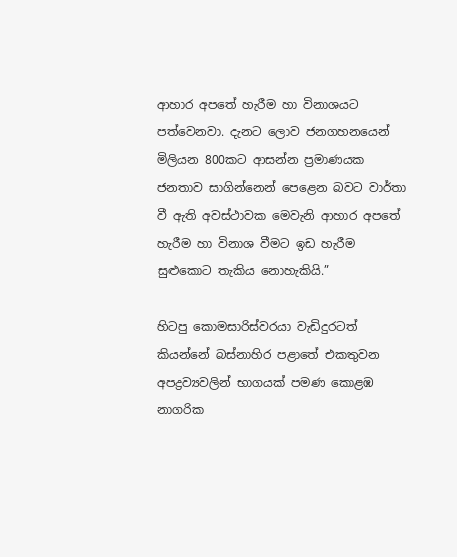ආහාර අපතේ හැරීම හා විනාශයට පත්වෙනවා. දැනට ලොව ජනගහනයෙන් මිලියන 800කට ආසන්න ප්‍රමාණයක ජනතාව සාගින්නෙන් පෙළෙන බවට වාර්තා වී ඇති අවස්ථාවක මෙවැනි ආහාර අපතේ හැරීම හා විනාශ වීමට ඉඩ හැරීම සුළුකොට තැකිය නොහැකියි.”

හිටපු කොමසාරිස්වරයා වැඩිදුරටත් කියන්නේ බස්නාහිර පළාතේ එකතුවන අපද්‍රව්‍යවලින් භාගයක් පමණ කොළඹ නාගරික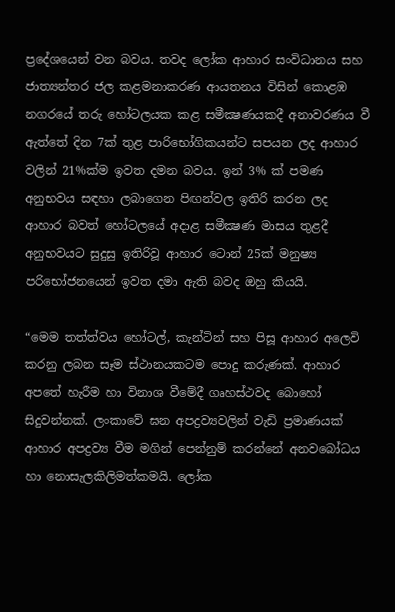ප්‍රදේශයෙන් වන බවය. තවද ලෝක ආහාර සංවිධානය සහ ජාත්‍යන්තර ජල කළමනාකරණ ආයතනය විසින් කොළඹ නගරයේ තරු හෝටලයක කළ සමීක්‍ෂණයකදී අනාවරණය වී ඇත්තේ දින 7ක් තුළ පාරිභෝගිකයන්ට සපයන ලද ආහාර වලින් 21%ක්ම ඉවත දමන බවය. ඉන් 3% ක් පමණ අනුභවය සඳහා ලබාගෙන පිඟන්වල ඉතිරි කරන ලද ආහාර බවත් හෝටලයේ අදාළ සමීක්‍ෂණ මාසය තුළදී අනුභවයට සුදුසු ඉතිරිවූ ආහාර ටොන් 25ක් මනුෂ්‍ය පරිභෝජනයෙන් ඉවත දමා ඇති බවද ඔහු කියයි.

“මෙම තත්ත්වය හෝටල්, කැන්ටින් සහ පිසූ ආහාර අලෙවි කරනු ලබන සෑම ස්ථානයකටම පොදු කරුණක්. ආහාර අපතේ හැරීම හා විනාශ වීමේදී ගෘහස්ථවද බොහෝ සිදුවන්නක්. ලංකාවේ ඝන අපද්‍රව්‍යවලින් වැඩි ප්‍රමාණයක් ආහාර අපද්‍රව්‍ය වීම මගින් පෙන්නුම් කරන්නේ අනවබෝධය හා නොසැලකිලිමත්කමයි. ලෝක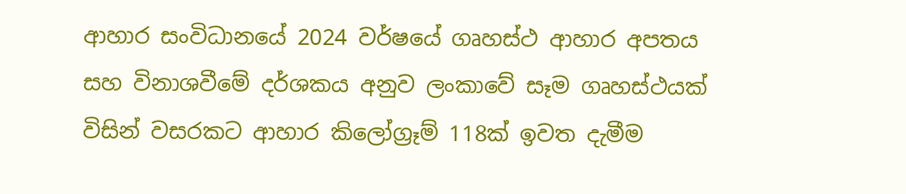ආහාර සංවිධානයේ 2024 වර්ෂයේ ගෘහස්ථ ආහාර අපතය සහ විනාශවීමේ දර්ශකය අනුව ලංකාවේ සෑම ගෘහස්ථයක් විසින් වසරකට ආහාර කිලෝග්‍රෑම් 118ක් ඉවත දැමීම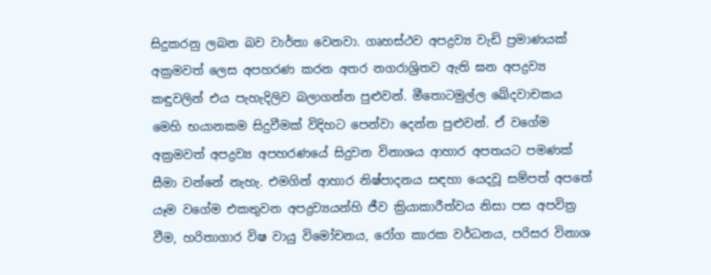සිදුකරනු ලබන බව වාර්තා වෙනවා. ගෘහස්ථව අපද්‍රව්‍ය වැඩි ප්‍රමාණයක් අක්‍රමවත් ලෙස අපහරණ කරන අතර නගරාශ්‍රිතව ඇති ඝන අපද්‍රව්‍ය කඳුවලින් එය පැහැදිලිව බලාගන්න පුළුවන්. මීතොටමුල්ල ඛේදවාචකය මෙහි භයානකම සිදුවීමක් විදිහට පෙන්වා දෙන්න පුළුවන්. ඒ වගේම අක්‍රමවත් අපද්‍රව්‍ය අපහරණයේ සිදුවන විනාශය ආහාර අපතයට පමණක් සීමා වන්නේ නැහැ. එමගින් ආහාර නිෂ්පාදනය සඳහා යෙදවූ සම්පත් අපතේ යෑම වගේම එකතුවන අපද්‍රව්‍යයන්හි ජීව ක්‍රියාකාරීත්වය නිසා පස අපවිත්‍ර වීම, හරිතාගාර විෂ වායු විමෝචනය, රෝග කාරක වර්ධනය, පරිසර විනාශ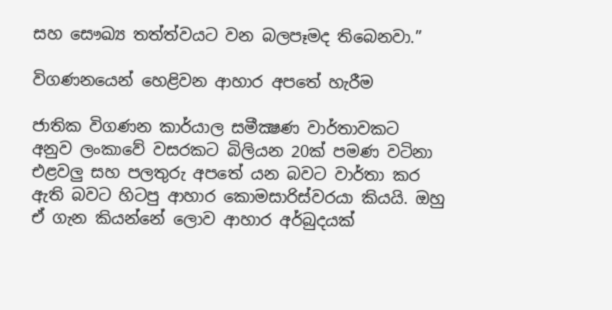සහ සෞඛ්‍ය තත්ත්වයට වන බලපෑමද තිබෙනවා.”

විගණනයෙන් හෙළිවන ආහාර අපතේ හැරීම

ජාතික විගණන කාර්යාල සමීක්‍ෂණ වාර්තාවකට අනුව ලංකාවේ වසරකට බිලියන 20ක් පමණ වටිනා එළවලු සහ පලතුරු අපතේ යන බවට වාර්තා කර ඇති බවට හිටපු ආහාර කොමසාරිස්වරයා කියයි. ඔහු ඒ ගැන කියන්නේ ලොව ආහාර අර්බුදයක්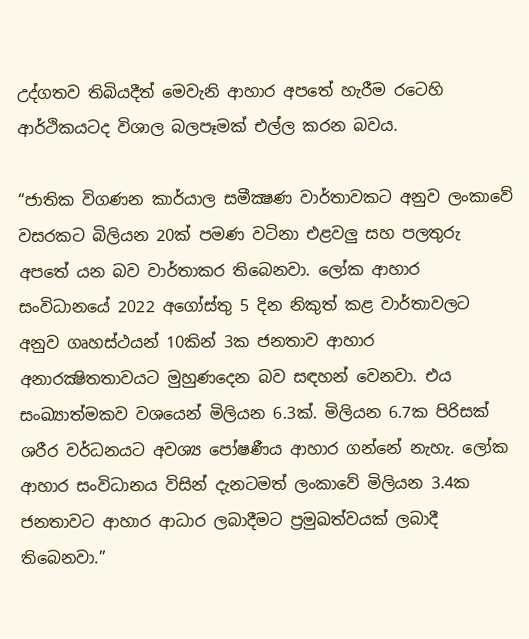උද්ගතව තිබියදීත් මෙවැනි ආහාර අපතේ හැරීම රටෙහි ආර්ථිකයටද විශාල බලපෑමක් එල්ල කරන බවය.

“ජාතික විගණන කාර්යාල සමීක්‍ෂණ වාර්තාවකට අනුව ලංකාවේ වසරකට බිලියන 20ක් පමණ වටිනා එළවලු සහ පලතුරු අපතේ යන බව වාර්තාකර තිබෙනවා. ලෝක ආහාර සංවිධානයේ 2022 අගෝස්තු 5 දින නිකුත් කළ වාර්තාවලට අනුව ගෘහස්ථයන් 10කින් 3ක ජනතාව ආහාර අනාරක්‍ෂිතතාවයට මුහුණදෙන බව සඳහන් වෙනවා. එය සංඛ්‍යාත්මකව වශයෙන් මිලියන 6.3ක්. මිලියන 6.7ක පිරිසක් ශරීර වර්ධනයට අවශ්‍ය පෝෂණීය ආහාර ගන්නේ නැහැ. ලෝක ආහාර සංවිධානය විසින් දැනටමත් ලංකාවේ මිලියන 3.4ක ජනතාවට ආහාර ආධාර ලබාදීමට ප්‍රමුඛත්වයක් ලබාදී තිබෙනවා.”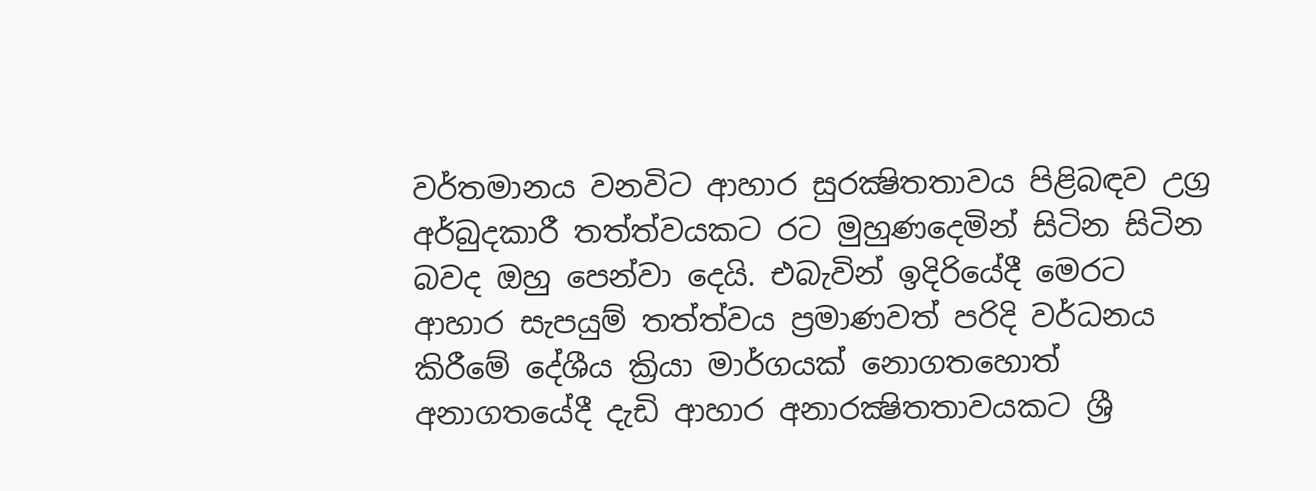වර්තමානය වනවිට ආහාර සුරක්‍ෂිතතාවය පිළිබඳව උග්‍ර අර්බුදකාරී තත්ත්වයකට රට මුහුණදෙමින් සිටින සිටින බවද ඔහු පෙන්වා දෙයි. එබැවින් ඉදිරියේදී මෙරට ආහාර සැපයුම් තත්ත්වය ප්‍රමාණවත් පරිදි වර්ධනය කිරීමේ දේශීය ක්‍රියා මාර්ගයක් නොගතහොත් අනාගතයේදී දැඩි ආහාර අනාරක්‍ෂිතතාවයකට ශ්‍රී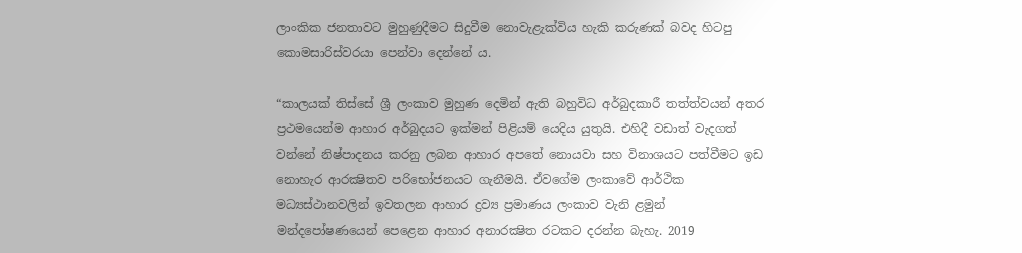ලාංකික ජනතාවට මුහුණුදීමට සිදුවීම නොවැළැක්විය හැකි කරුණක් බවද හිටපු කොමසාරිස්වරයා පෙන්වා දෙන්නේ ය.

“කාලයක් තිස්සේ ශ්‍රී ලංකාව මුහුණ දෙමින් ඇති බහුවිධ අර්බුදකාරී තත්ත්වයන් අතර ප්‍රථමයෙන්ම ආහාර අර්බුදයට ඉක්මන් පිළියම් යෙදිය යුතුයි. එහිදී වඩාත් වැදගත් වන්නේ නිෂ්පාදනය කරනු ලබන ආහාර අපතේ නොයවා සහ විනාශයට පත්වීමට ඉඩ නොහැර ආරක්‍ෂිතව පරිභෝජනයට ගැනීමයි. ඒවගේම ලංකාවේ ආර්ථික මධ්‍යස්ථානවලින් ඉවතලන ආහාර ද්‍රව්‍ය ප්‍රමාණය ලංකාව වැනි ළමුන් මන්දපෝෂණයෙන් පෙළෙන ආහාර අනාරක්‍ෂිත රටකට දරන්න බැහැ. 2019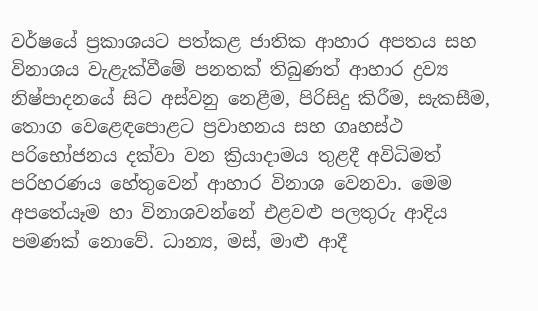වර්ෂයේ ප්‍රකාශයට පත්කළ ජාතික ආහාර අපතය සහ විනාශය වැළැක්වීමේ පනතක් තිබුණත් ආහාර ද්‍රව්‍ය නිෂ්පාදනයේ සිට අස්වනු නෙළීම, පිරිසිදු කිරීම, සැකසීම, තොග වෙළෙඳපොළට ප්‍රවාහනය සහ ගෘහස්ථ පරිභෝජනය දක්වා වන ක්‍රියාදාමය තුළදී අවිධිමත් පරිහරණය හේතුවෙන් ආහාර විනාශ වෙනවා. මෙම අපතේයෑම හා විනාශවන්නේ එළවළු පලතුරු ආදිය පමණක් නොවේ. ධාන්‍ය, මස්, මාළු ආදී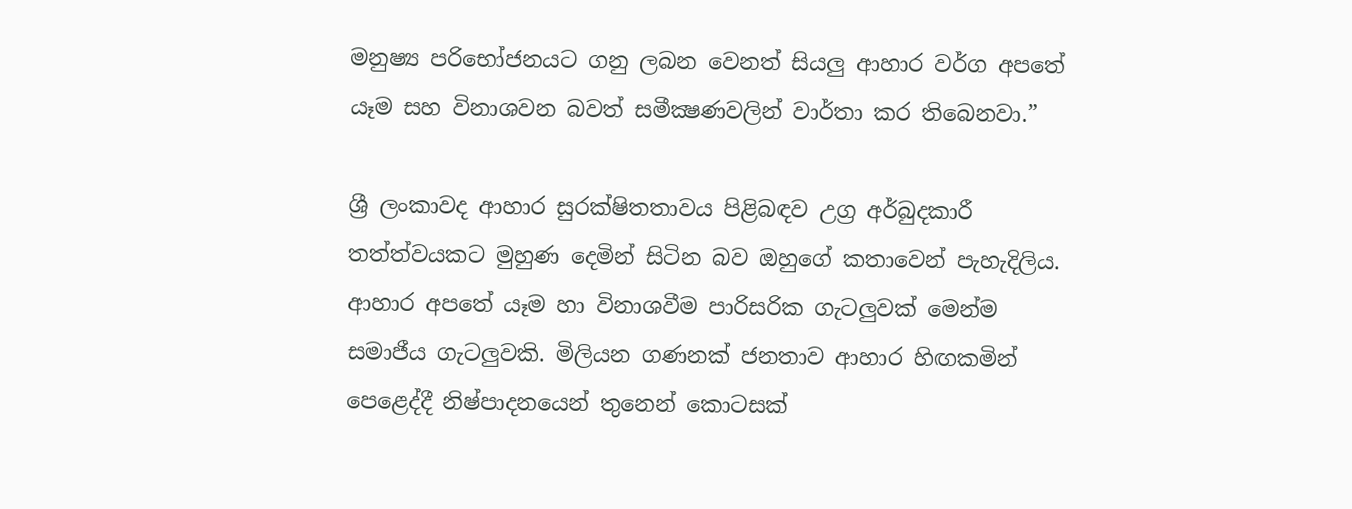මනුෂ්‍ය පරිභෝජනයට ගනු ලබන වෙනත් සියලු ආහාර වර්ග අපතේ යෑම සහ විනාශවන බවත් සමීක්‍ෂණවලින් වාර්තා කර තිබෙනවා.”

ශ්‍රී ලංකාවද ආහාර සුරක්ෂිතතාවය පිළිබඳව උග්‍ර අර්බුදකාරී තත්ත්වයකට මුහුණ දෙමින් සිටින බව ඔහුගේ කතාවෙන් පැහැදිලිය. ආහාර අපතේ යෑම හා විනාශවීම පාරිසරික ගැටලුවක් මෙන්ම සමාජීය ගැටලුවකි. මිලියන ගණනක් ජනතාව ආහාර හිඟකමින් පෙළෙද්දී නිෂ්පාදනයෙන් තුනෙන් කොටසක්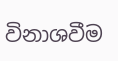විනාශවීම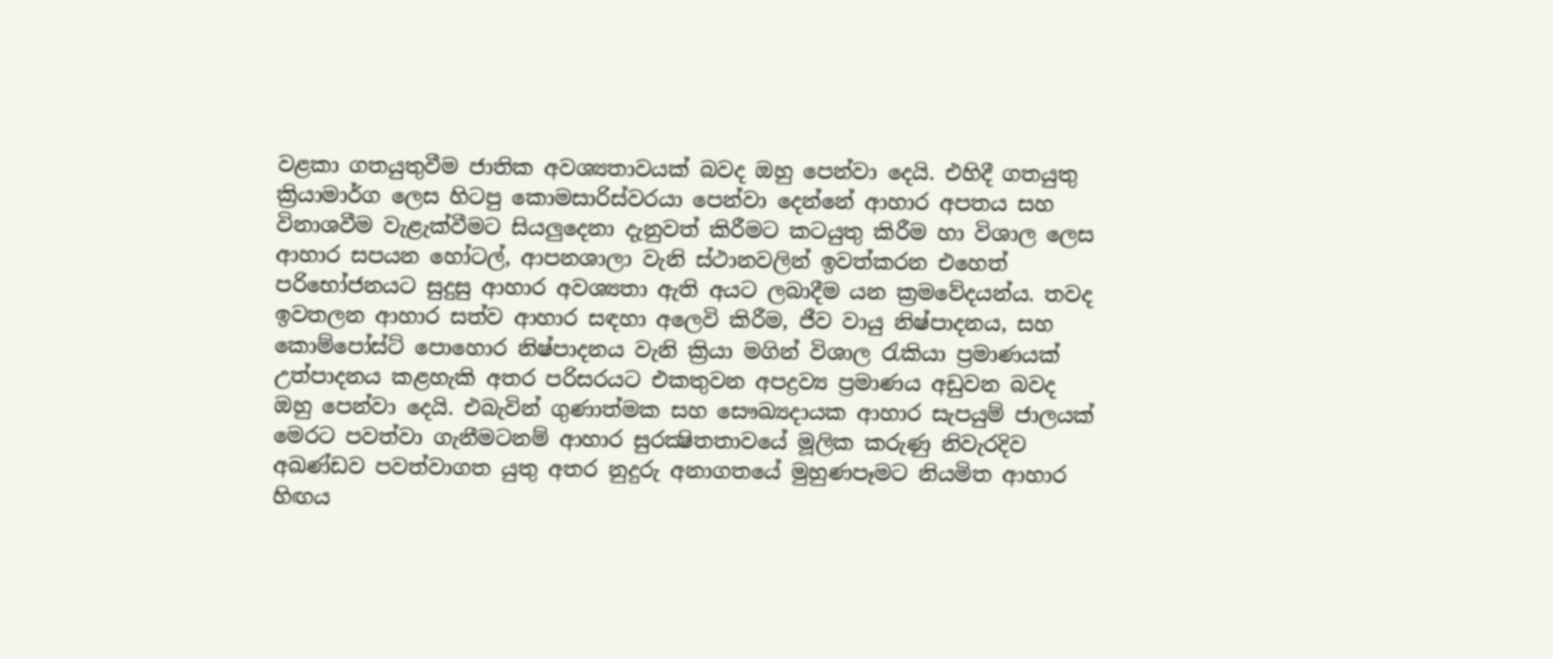වළකා ගතයුතුවීම ජාතික අවශ්‍යතාවයක් බවද ඔහු පෙන්වා දෙයි. එහිදී ගතයුතු ක්‍රියාමාර්ග ලෙස හිටපු කොමසාරිස්වරයා පෙන්වා දෙන්නේ ආහාර අපතය සහ විනාශවීම වැළැක්වීමට සියලුදෙනා දැනුවත් කිරීමට කටයුතු කිරීම හා විශාල ලෙස ආහාර සපයන හෝටල්, ආපනශාලා වැනි ස්ථානවලින් ඉවත්කරන එහෙත් පරිභෝජනයට සුදුසු ආහාර අවශ්‍යතා ඇති අයට ලබාදීම යන ක්‍රමවේදයන්ය. තවද ඉවතලන ආහාර සත්ව ආහාර සඳහා අලෙවි කිරීම, ජීව වායු නිෂ්පාදනය, සහ කොම්පෝස්ට් පොහොර නිෂ්පාදනය වැනි ක්‍රියා මගින් විශාල රැකියා ප්‍රමාණයක් උත්පාදනය කළහැකි අතර පරිසරයට එකතුවන අපද්‍රව්‍ය ප්‍රමාණය අඩුවන බවද ඔහු පෙන්වා දෙයි. එබැවින් ගුණාත්මක සහ සෞඛ්‍යදායක ආහාර සැපයුම් ජාලයක් මෙරට පවත්වා ගැනීමටනම් ආහාර සුරක්‍ෂිතතාවයේ මූලික කරුණු නිවැරදිව අඛණ්ඩව පවත්වාගත යුතු අතර නුදුරු අනාගතයේ මුහුණපෑමට නියමිත ආහාර හිඟය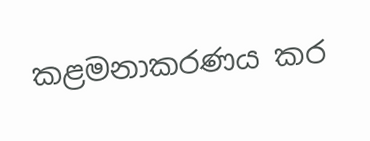කළමනාකරණය කර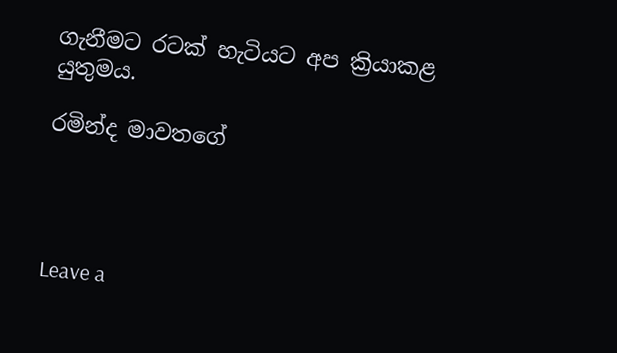ගැනීමට රටක් හැටියට අප ක්‍රියාකළ යුතුමය.

රමින්ද මාවතගේ




Leave a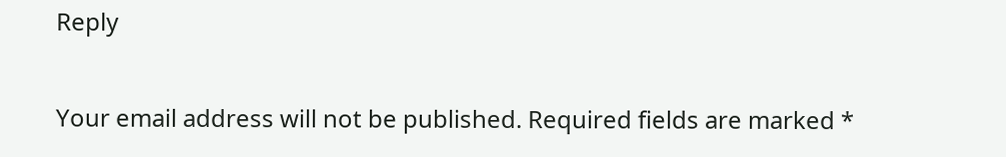Reply

Your email address will not be published. Required fields are marked *